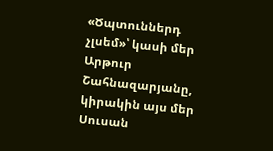«Ծպտուններդ չլսեմ»՝ կասի մեր Արթուր Շահնազարյանը, կիրակին այս մեր Սուսան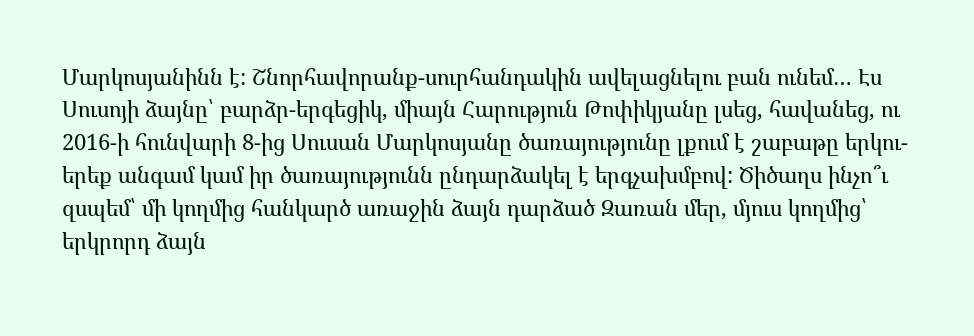Մարկոսյանինն է: Շնորհավորանք-սուրհանդակին ավելացնելու բան ունեմ… Էս Սուսոյի ձայնը՝ բարձր-երգեցիկ, միայն Հարություն Թոփիկյանը լսեց, հավանեց, ու 2016-ի հունվարի 8-ից Սուսան Մարկոսյանը ծառայությունը լքում է շաբաթը երկու-երեք անգամ կամ իր ծառայությունն ընդարձակել է երգչախմբով: Ծիծաղս ինչո՞ւ զսպեմ՝ մի կողմից հանկարծ առաջին ձայն դարձած Զառան մեր, մյուս կողմից՝ երկրորդ ձայն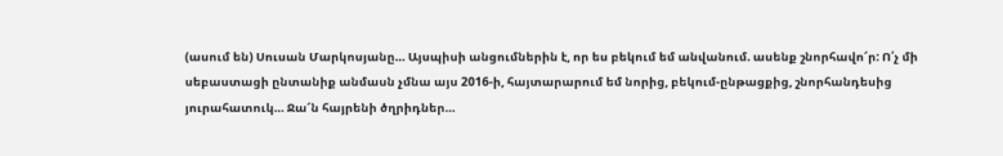(ասում են) Սուսան Մարկոսյանը… Այսպիսի անցումներին է, որ ես բեկում եմ անվանում. ասենք շնորհավո՜ր: Ո՛չ մի սեբաստացի ընտանիք անմասն չմնա այս 2016-ի, հայտարարում եմ նորից, բեկում-ընթացքից, շնորհանդեսից յուրահատուկ… Ջա՜ն հայրենի ծղրիդներ…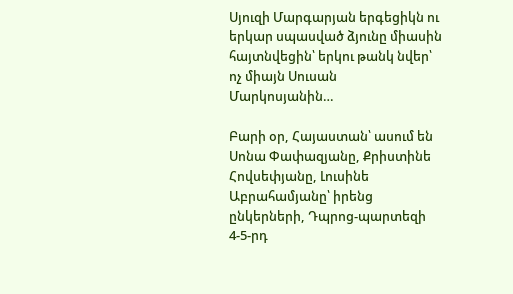Սյուզի Մարգարյան երգեցիկն ու երկար սպասված ձյունը միասին հայտնվեցին՝ երկու թանկ նվեր՝ ոչ միայն Սուսան Մարկոսյանին…

Բարի օր, Հայաստան՝ ասում են Սոնա Փափազյանը, Քրիստինե Հովսեփյանը, Լուսինե Աբրահամյանը՝ իրենց ընկերների, Դպրոց-պարտեզի 4-5-րդ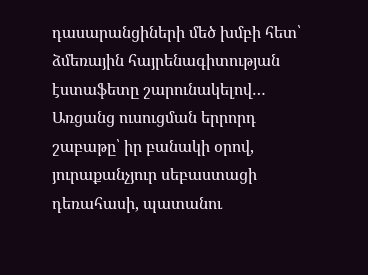դասարանցիների մեծ խմբի հետ՝ ձմեռային հայրենագիտության էստաֆետը շարունակելով… Առցանց ուսուցման երրորդ շաբաթը՝ իր բանակի օրով, յուրաքանչյուր սեբաստացի դեռահասի, պատանու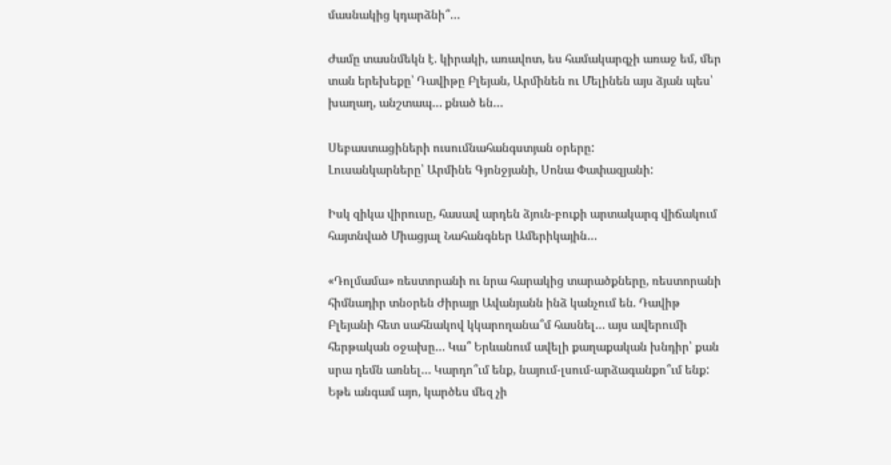մասնակից կդարձնի՞…

Ժամը տասնմեկն է. կիրակի, առավոտ, ես համակարգչի առաջ եմ, մեր տան երեխեքը՝ Դավիթը Բլեյան, Արմինեն ու Մելինեն այս ձյան պես՝ խաղաղ, անշտապ… քնած են…

Սեբաստացիների ուսումնահանգստյան օրերը:
Լուսանկարները՝ Արմինե Գյոնջյանի, Սոնա Փափազյանի:

Իսկ զիկա վիրուսը, հասավ արդեն ձյուն-բուքի արտակարգ վիճակում հայտնված Միացյալ Նահանգներ Ամերիկային…

«Դոլմամա» ռեստորանի ու նրա հարակից տարածքները, ռեստորանի հիմնադիր տնօրեն Ժիրայր Ավանյանն ինձ կանչում են. Դավիթ Բլեյանի հետ սահնակով կկարողանա՞մ հասնել… այս ավերումի հերթական օջախը… Կա՞ Երևանում ավելի քաղաքական խնդիր՝ քան սրա դեմն առնել… Կարդո՞ւմ ենք, նայում-լսում-արձագանքո՞ւմ ենք: Եթե անգամ այո, կարծես մեզ չի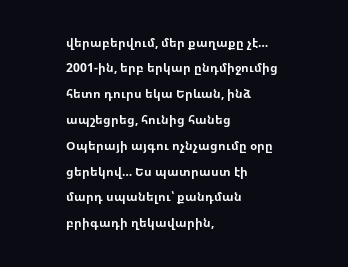վերաբերվում, մեր քաղաքը չէ… 2001-ին, երբ երկար ընդմիջումից հետո դուրս եկա Երևան, ինձ ապշեցրեց, հունից հանեց Օպերայի այգու ոչնչացումը օրը ցերեկով… Ես պատրաստ էի մարդ սպանելու՝ քանդման բրիգադի ղեկավարին,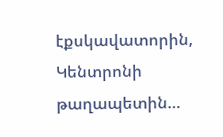էքսկավատորին, Կենտրոնի թաղապետին…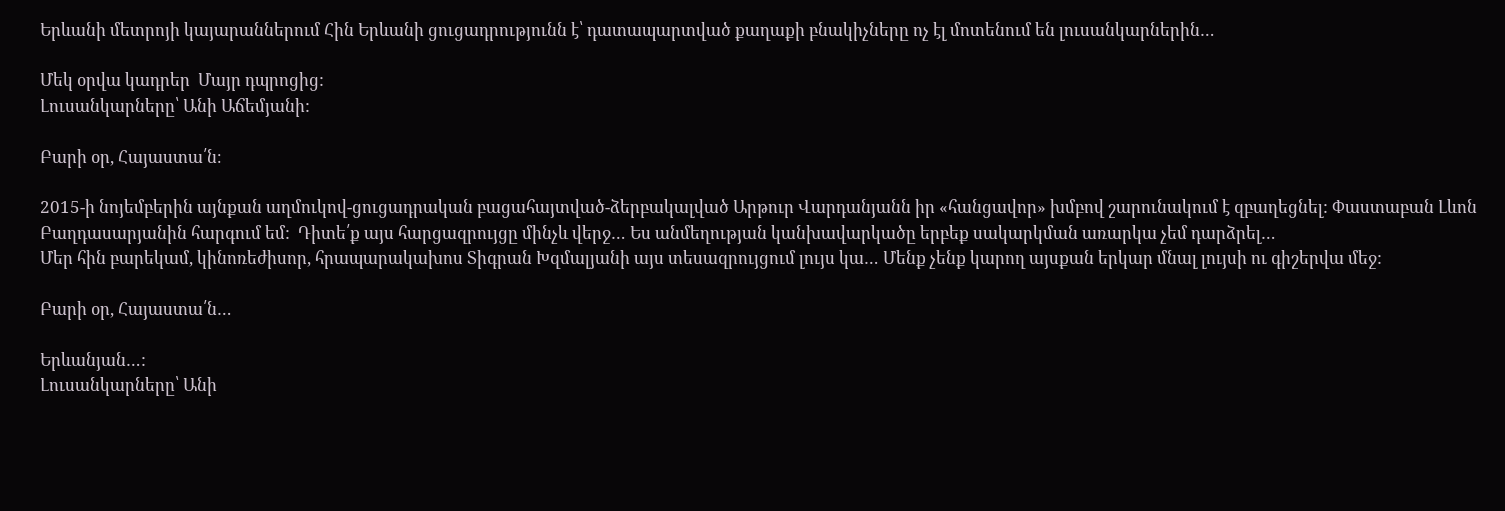Երևանի մետրոյի կայարաններում Հին Երևանի ցուցադրությունն է՝ դատապարտված քաղաքի բնակիչները ոչ էլ մոտենում են լուսանկարներին…

Մեկ օրվա կադրեր  Մայր դպրոցից:
Լուսանկարները՝ Անի Աճեմյանի:

Բարի օր, Հայաստա՛ն։

2015-ի նոյեմբերին այնքան աղմուկով-ցուցադրական բացահայտված-ձերբակալված Արթուր Վարդանյանն իր «հանցավոր» խմբով շարունակում է զբաղեցնել: Փաստաբան Լևոն Բաղդասարյանին հարգում եմ:  Դիտե՛ք այս հարցազրույցը մինչև վերջ… Ես անմեղության կանխավարկածը երբեք սակարկման առարկա չեմ դարձրել…
Մեր հին բարեկամ, կինոռեժիսոր, հրապարակախոս Տիգրան Խզմալյանի այս տեսազրույցում լույս կա… Մենք չենք կարող այսքան երկար մնալ լույսի ու գիշերվա մեջ:

Բարի օր, Հայաստա՛ն…

Երևանյան…:
Լուսանկարները՝ Անի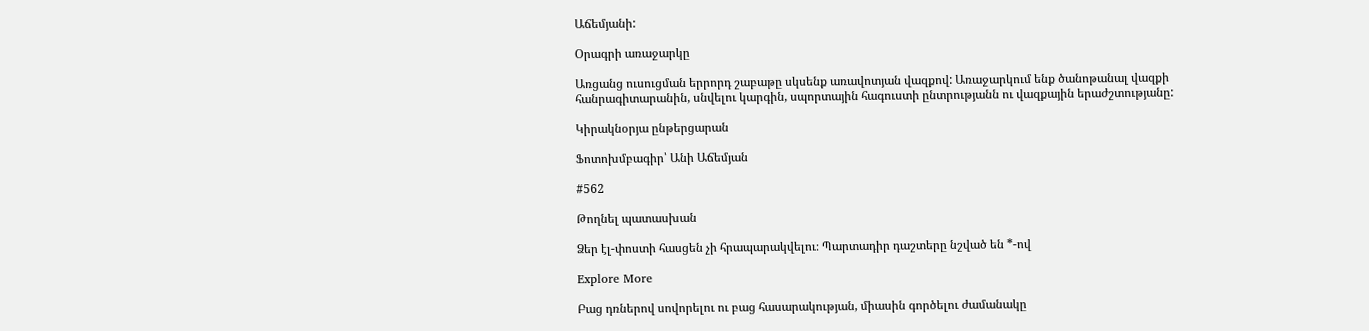Աճեմյանի:

Օրագրի առաջարկը

Առցանց ուսուցման երրորդ շաբաթը սկսենք առավոտյան վազքով: Առաջարկում ենք ծանոթանալ վազքի հանրագիտարանին, սնվելու կարգին, սպորտային հագուստի ընտրությանն ու վազքային երաժշտությանը:

Կիրակնօրյա ընթերցարան

Ֆոտոխմբագիր՝ Անի Աճեմյան

#562

Թողնել պատասխան

Ձեր էլ-փոստի հասցեն չի հրապարակվելու։ Պարտադիր դաշտերը նշված են *-ով

Explore More

Բաց դռներով սովորելու ու բաց հասարակության, միասին գործելու ժամանակը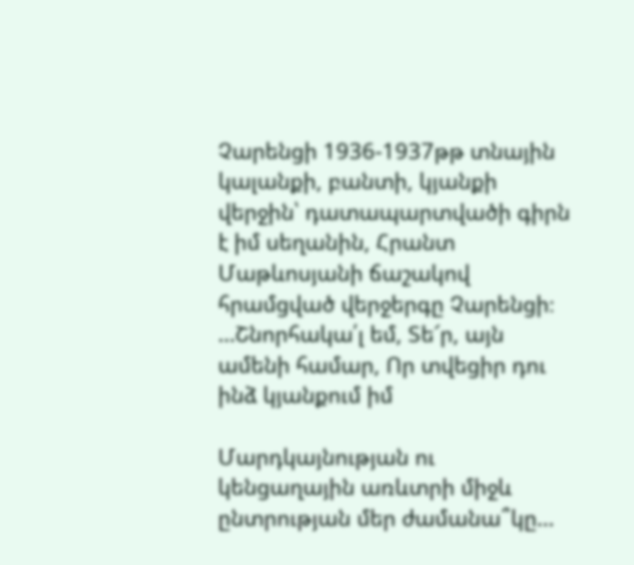Չարենցի 1936-1937թթ տնային կալանքի, բանտի, կյանքի վերջին՝ դատապարտվածի գիրն է իմ սեղանին, Հրանտ Մաթևոսյանի ճաշակով հրամցված վերջերգը Չարենցի։ …Շնորհակա՛լ եմ, Տե՜ր, այն ամենի համար, Որ տվեցիր դու ինձ կյանքում իմ

Մարդկայնության ու կենցաղային առևտրի միջև ընտրության մեր ժամանա՞կը…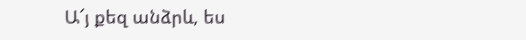Ա՜յ քեզ անձրև, ես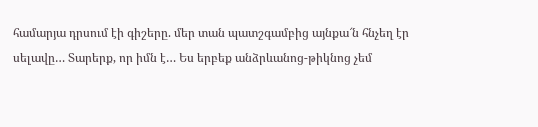համարյա դրսում էի գիշերը. մեր տան պատշգամբից այնքա՜ն հնչեղ էր սելավը… Տարերք, որ իմն է… Ես երբեք անձրևանոց-թիկնոց չեմ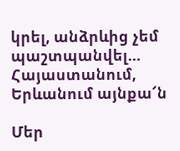կրել, անձրևից չեմ պաշտպանվել… Հայաստանում, Երևանում այնքա՜ն

Մեր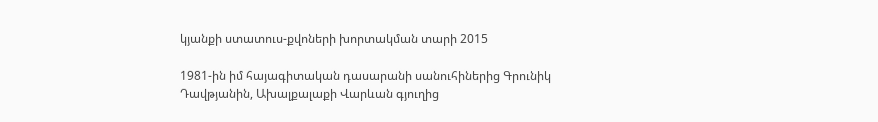կյանքի ստատուս-քվոների խորտակման տարի 2015

1981-ին իմ հայագիտական դասարանի սանուհիներից Գրունիկ Դավթյանին, Ախալքալաքի Վարևան գյուղից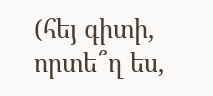(հեյ գիտի, որտե՞ղ ես,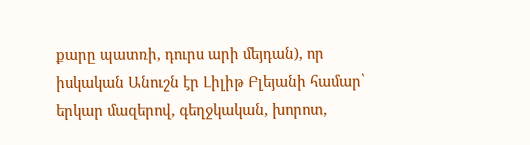քարը պատռի, դուրս արի մեյդան), որ իսկական Անուշն էր Լիլիթ Բլեյանի համար՝ երկար մազերով, գեղջկական, խորոտ,